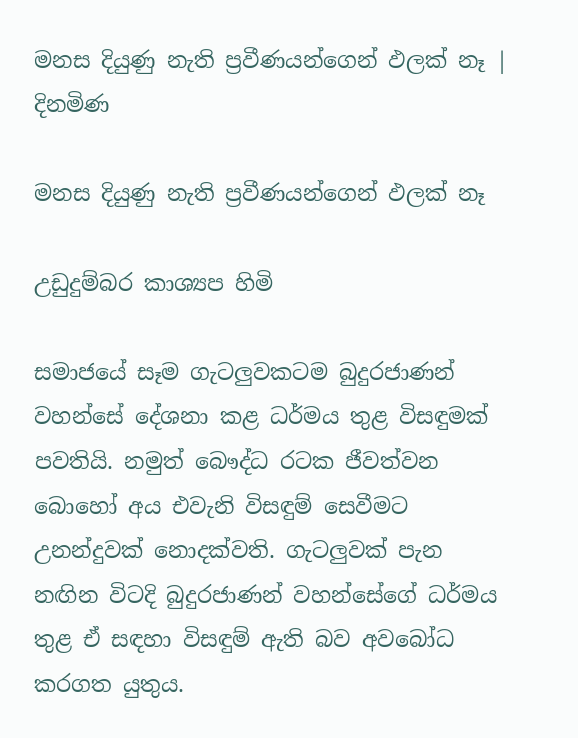මනස දියුණු නැති ප්‍රවීණයන්ගෙන් ඵලක් නෑ | දිනමිණ

මනස දියුණු නැති ප්‍රවීණයන්ගෙන් ඵලක් නෑ

උඩුදුම්බර කාශ්‍යප හිමි

සමාජයේ සෑම ගැටලුවකටම බුදුරජාණන් වහන්සේ දේශනා කළ ධර්මය තුළ විසඳුමක් පවතියි. නමුත් බෞද්ධ රටක ජීවත්වන බොහෝ අය එවැනි විසඳුම් සෙවීමට උනන්දුවක් නොදක්වති. ගැටලුවක් පැන නඟින විටදි බුදුරජාණන් වහන්සේගේ ධර්මය තුළ ඒ සඳහා විසඳුම් ඇති බව අවබෝධ කරගත යුතුය.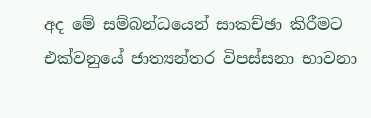අද මේ සම්බන්ධයෙන් සාකච්ඡා කිරීමට එක්වනුයේ ජාත්‍යන්තර විපස්සනා භාවනා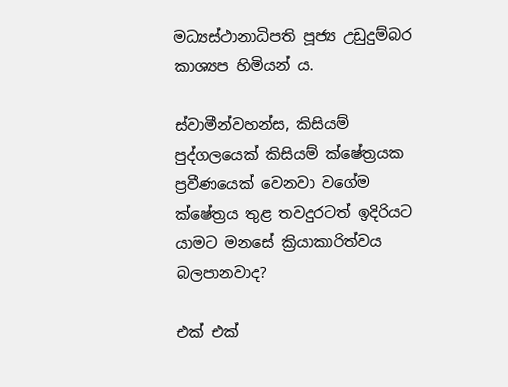මධ්‍යස්ථානාධිපති පූජ්‍ය උඩුදුම්බර කාශ්‍යප හිමියන් ය.

ස්වාමීන්වහන්ස, කිසියම් පුද්ගලයෙක් කිසියම් ක්ෂේත්‍රයක ප්‍රවීණයෙක් වෙනවා වගේම ක්ෂේත්‍රය තුළ තවදුරටත් ඉදිරියට යාමට මනසේ ක්‍රියාකාරිත්වය බලපානවාද?

එක් එක්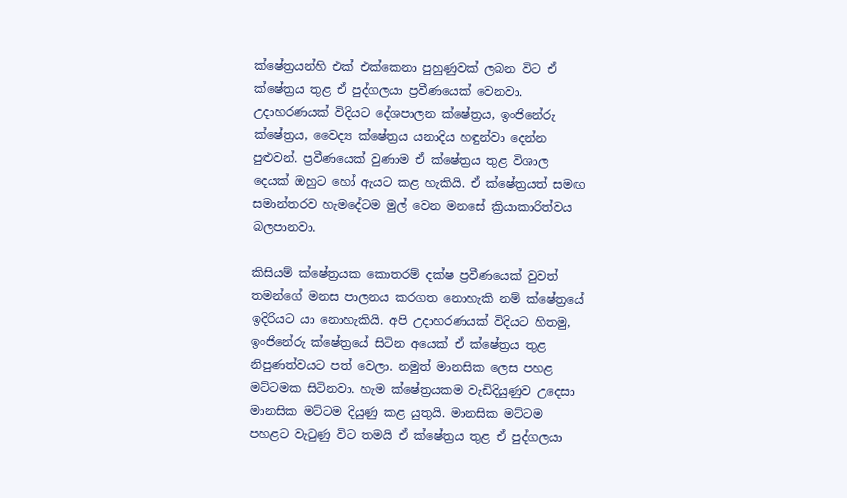ක්ෂේත්‍රයන්හි එක් එක්කෙනා පුහුණුවක් ලබන විට ඒ ක්ෂේත්‍රය තුළ ඒ පුද්ගලයා ප්‍රවීණයෙක් වෙනවා. උදාහරණයක් විදියට දේශපාලන ක්ෂේත්‍රය, ඉංජිනේරු ක්ෂේත්‍රය, වෛද්‍ය ක්ෂේත්‍රය යනාදිය හඳුන්වා දෙන්න පුළුවන්. ප්‍රවීණයෙක් වුණාම ඒ ක්ෂේත්‍රය තුළ විශාල දෙයක් ඔහුට හෝ ඇයට කළ හැකියි. ඒ ක්ෂේත්‍රයත් සමඟ සමාන්තරව හැමදේටම මුල් වෙන මනසේ ක්‍රියාකාරිත්වය බලපානවා.

කිසියම් ක්ෂේත්‍රයක කොතරම් දක්ෂ ප්‍රවීණයෙක් වුවත් තමන්ගේ මනස පාලනය කරගත නොහැකි නම් ක්ෂේත්‍රයේ ඉදිරියට යා නොහැකියි. අපි උදාහරණයක් විදියට හිතමු, ඉංජිනේරු ක්ෂේත්‍රයේ සිටින අයෙක් ඒ ක්ෂේත්‍රය තුළ නිපුණත්වයට පත් වෙලා. නමුත් මානසික ලෙස පහළ මට්ටමක සිටිනවා. හැම ක්ෂේත්‍රයකම වැඩිදියුණුව උදෙසා මානසික මට්ටම දියුණු කළ යුතුයි. මානසික මට්ටම පහළට වැටුණු විට තමයි ඒ ක්ෂේත්‍රය තුළ ඒ පුද්ගලයා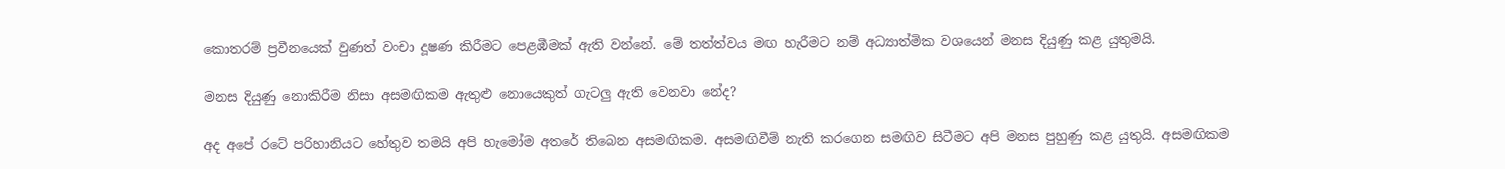කොතරම් ප්‍රවීනයෙක් වුණත් වංචා දූෂණ කිරීමට පෙළඹීමක් ඇති වන්නේ. මේ තත්ත්වය මඟ හැරීමට නම් අධ්‍යාත්මික වශයෙන් මනස දියුණු කළ යුතුමයි.

මනස දියුණු නොකිරීම නිසා අසමඟිකම ඇතුළු නොයෙකුත් ගැටලු ඇති වෙනවා නේද?

අද අපේ රටේ පරිහානියට හේතුව තමයි අපි හැමෝම අතරේ තිබෙන අසමඟිකම. අසමඟිවීම් නැති කරගෙන සමඟිව සිටීමට අපි මනස පුහුණු කළ යුතුයි. අසමඟිකම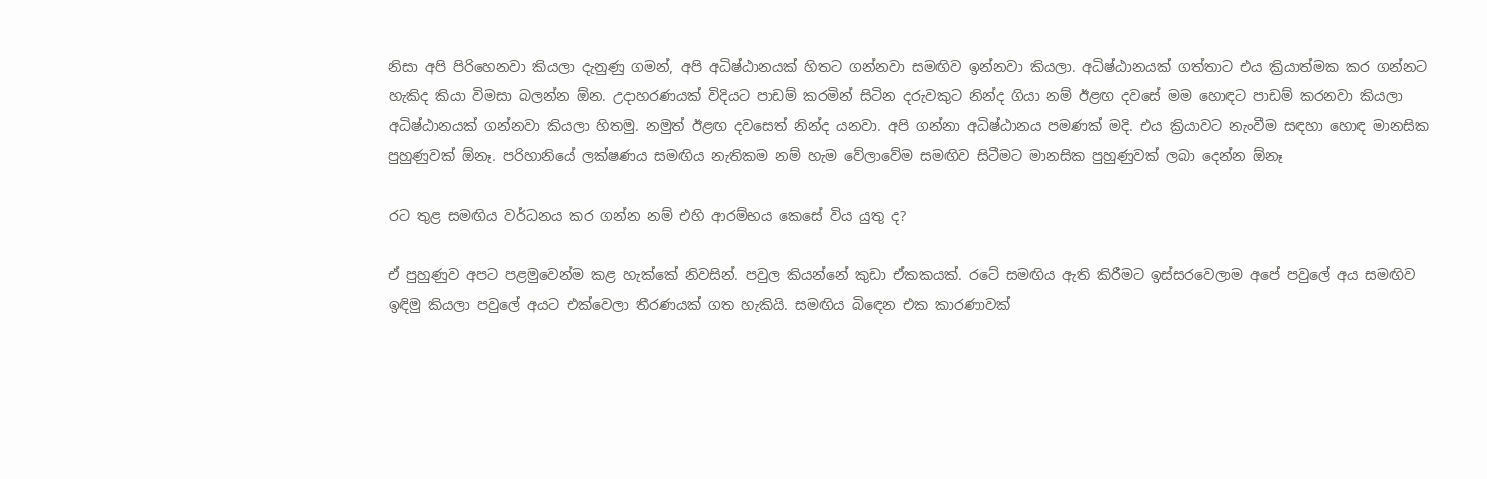නිසා අපි පිරිහෙනවා කියලා දැනුණු ගමන්, අපි අධිෂ්ඨානයක් හිතට ගන්නවා සමඟිව ඉන්නවා කියලා. අධිෂ්ඨානයක් ගත්තාට එය ක්‍රියාත්මක කර ගන්නට හැකිද කියා විමසා බලන්න ඕන. උදාහරණයක් විදියට පාඩම් කරමින් සිටින දරුවකුට නින්ද ගියා නම් ඊළඟ දවසේ මම හොඳට පාඩම් කරනවා කියලා අධිෂ්ඨානයක් ගන්නවා කියලා හිතමු. නමුත් ඊළඟ දවසෙත් නින්ද යනවා. අපි ගන්නා අධිෂ්ඨානය පමණක් මදි. එය ක්‍රියාවට නැංවීම සඳහා හොඳ මානසික පුහුණුවක් ඕනෑ. පරිහානියේ ලක්ෂණය සමඟිය නැතිකම නම් හැම වේලාවේම සමඟිව සිටීමට මානසික පුහුණුවක් ලබා දෙන්න ඕනෑ

රට තුළ සමඟිය වර්ධනය කර ගන්න නම් එහි ආරම්භය කෙසේ විය යුතු ද?

ඒ පුහුණුව අපට පළමුවෙන්ම කළ හැක්කේ නිවසින්. පවුල කියන්නේ කුඩා ඒකකයක්. රටේ සමඟිය ඇති කිරීමට ඉස්සරවෙලාම අපේ පවුලේ අය සමඟිව ඉඳිමු කියලා පවුලේ අයට එක්වෙලා තීරණයක් ගත හැකියි. සමඟිය බිඳෙන එක කාරණාවක්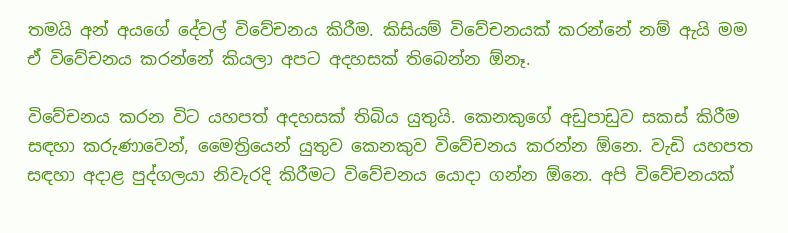තමයි අන් අයගේ දේවල් විවේචනය කිරීම. කිසියම් විවේචනයක් කරන්නේ නම් ඇයි මම ඒ විවේචනය කරන්නේ කියලා අපට අදහසක් තිබෙන්න ඕනෑ.

විවේචනය කරන විට යහපත් අදහසක් තිබිය යුතුයි. කෙනකුගේ අඩුපාඩුව සකස් කිරීම සඳහා කරුණාවෙන්, මෛත්‍රියෙන් යුතුව කෙනකුව විවේචනය කරන්න ඕනෙ. වැඩි යහපත සඳහා අදාළ පුද්ගලයා නිවැරදි කිරීමට විවේචනය යොදා ගන්න ඕනෙ. අපි විවේචනයක්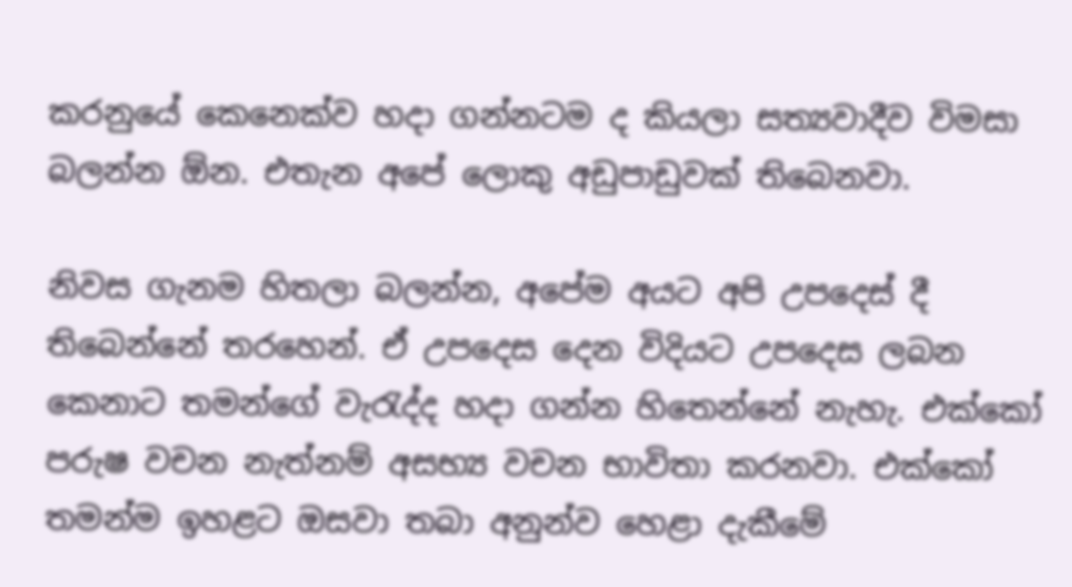කරනුයේ කෙනෙක්ව හදා ගන්නටම ද කියලා සත්‍යවාදීව විමසා බලන්න ඕන. එතැන අපේ ලොකු අඩුපාඩුවක් තිබෙනවා.

නිවස ගැනම හිතලා බලන්න, අපේම අයට අපි උපදෙස් දී තිබෙන්නේ තරහෙන්. ඒ උපදෙස දෙන විදියට උපදෙස ලබන කෙනාට තමන්ගේ වැරැද්ද හදා ගන්න හිතෙන්නේ නැහැ. එක්කෝ පරුෂ වචන නැත්නම් අසභ්‍ය වචන භාවිතා කරනවා. එක්කෝ තමන්ම ඉහළට ඔසවා තබා අනුන්ව හෙළා දැකීමේ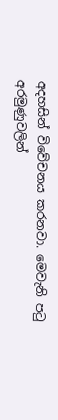අදහසින් විවේචනය කරනවා. මෙවැනි පටු අරමුණුවලින්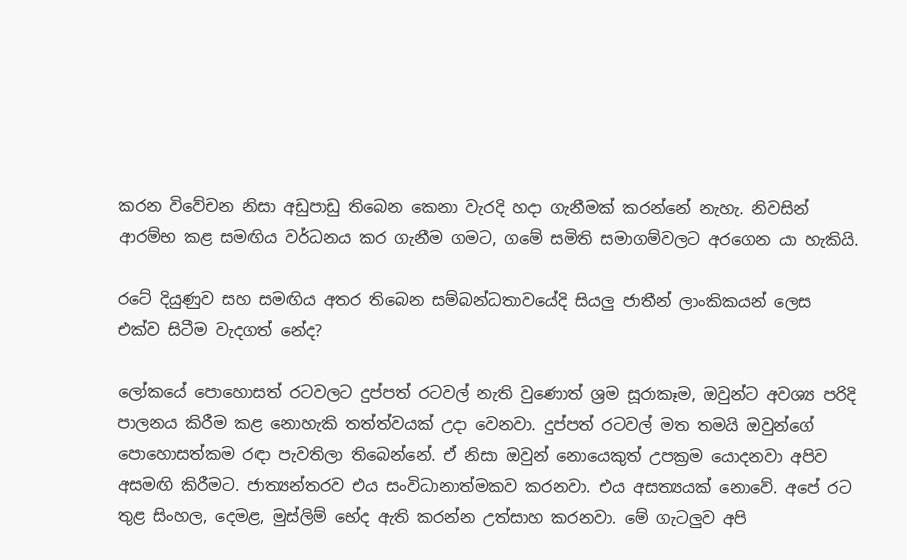කරන විවේචන නිසා අඩුපාඩු තිබෙන කෙනා වැරදි හදා ගැනීමක් කරන්නේ නැහැ. නිවසින් ආරම්භ කළ සමඟිය වර්ධනය කර ගැනීම ගමට, ගමේ සමිති සමාගම්වලට අරගෙන යා හැකියි.

රටේ දියුණුව සහ සමඟිය අතර තිබෙන සම්බන්ධතාවයේදි සියලු ජාතීන් ලාංකිකයන් ලෙස එක්ව සිටීම වැදගත් නේද?

ලෝකයේ පොහොසත් රටවලට දුප්පත් රටවල් නැති වුණොත් ශ්‍රම සූරාකෑම, ඔවුන්ට අවශ්‍ය පරිදි පාලනය කිරීම කළ නොහැකි තත්ත්වයක් උදා වෙනවා. දුප්පත් රටවල් මත තමයි ඔවුන්ගේ පොහොසත්කම රඳා පැවතිලා තිබෙන්නේ. ඒ නිසා ඔවුන් නොයෙකුත් උපක්‍රම යොදනවා අපිව අසමඟි කිරීමට. ජාත්‍යන්තරව එය සංවිධානාත්මකව කරනවා. එය අසත්‍යයක් නොවේ. අපේ රට තුළ සිංහල, දෙමළ, මුස්ලිම් භේද ඇති කරන්න උත්සාහ කරනවා. මේ ගැටලුව අපි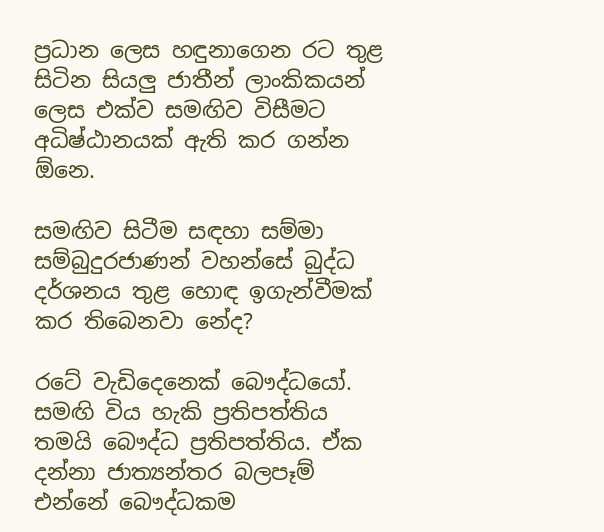ප්‍රධාන ලෙස හඳුනාගෙන රට තුළ සිටින සියලු ජාතීන් ලාංකිකයන් ලෙස එක්ව සමඟිව විසීමට අධිෂ්ඨානයක් ඇති කර ගන්න ඕනෙ.

සමඟිව සිටීම සඳහා සම්මා සම්බුදුරජාණන් වහන්සේ බුද්ධ දර්ශනය තුළ හොඳ ඉගැන්වීමක් කර තිබෙනවා නේද?

රටේ වැඩිදෙනෙක් බෞද්ධයෝ. සමඟි විය හැකි ප්‍රතිපත්තිය තමයි බෞද්ධ ප්‍රතිපත්තිය. ඒක දන්නා ජාත්‍යන්තර බලපෑම් එන්නේ බෞද්ධකම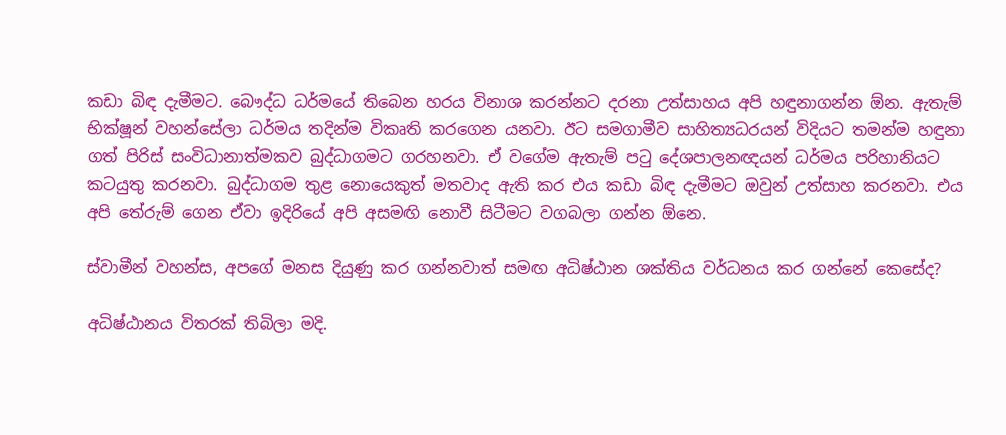කඩා බිඳ දැමීමට. බෞද්ධ ධර්මයේ තිබෙන හරය විනාශ කරන්නට දරනා උත්සාහය අපි හඳුනාගන්න ඕන. ඇතැම් භික්ෂූන් වහන්සේලා ධර්මය තදින්ම විකෘති කරගෙන යනවා. ඊට සමගාමීව සාහිත්‍යධරයන් විදියට තමන්ම හඳුනා ගත් පිරිස් සංවිධානාත්මකව බුද්ධාගමට ගරහනවා. ඒ වගේම ඇතැම් පටු දේශපාලනඥයන් ධර්මය පරිහානියට කටයුතු කරනවා. බුද්ධාගම තුළ නොයෙකුත් මතවාද ඇති කර එය කඩා බිඳ දැමීමට ඔවුන් උත්සාහ කරනවා. එය අපි තේරුම් ගෙන ඒවා ඉදිරියේ අපි අසමඟි නොවී සිටීමට වගබලා ගන්න ඕනෙ.

ස්වාමීන් වහන්ස, අපගේ මනස දියුණු කර ගන්නවාත් සමඟ අධිෂ්ඨාන ශක්තිය වර්ධනය කර ගන්නේ කෙසේද?

අධිෂ්ඨානය විතරක් තිබිලා මදි.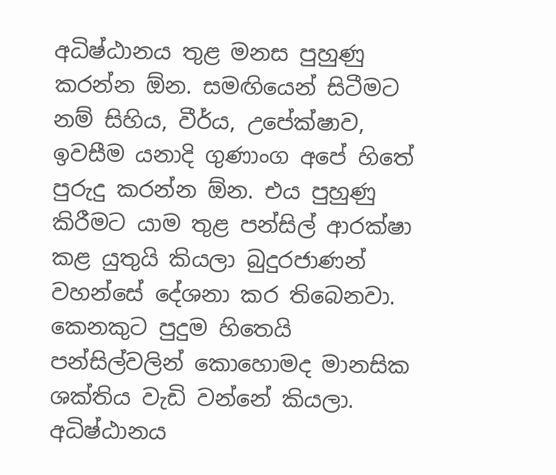අධිෂ්ඨානය තුළ මනස පුහුණු කරන්න ඕන. සමඟියෙන් සිටීමට නම් සිහිය, වීර්ය, උපේක්ෂාව, ඉවසීම යනාදි ගුණාංග අපේ හිතේ පුරුදු කරන්න ඕන. එය පුහුණු කිරීමට යාම තුළ පන්සිල් ආරක්ෂා කළ යුතුයි කියලා බුදුරජාණන් වහන්සේ දේශනා කර තිබෙනවා. කෙනකුට පුදුම හිතෙයි පන්සිල්වලින් කොහොමද මානසික ශක්තිය වැඩි වන්නේ කියලා. අධිෂ්ඨානය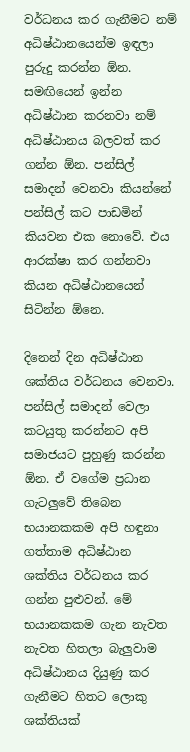වර්ධනය කර ගැනීමට නම් අධිෂ්ඨානයෙන්ම ඉඳලා පුරුදු කරන්න ඕන. සමඟියෙන් ඉන්න අධිෂ්ඨාන කරනවා නම් අධිෂ්ඨානය බලවත් කර ගන්න ඕන. පන්සිල් සමාදන් වෙනවා කියන්නේ පන්සිල් කට පාඩමින් කියවන එක නොවේ. එය ආරක්ෂා කර ගන්නවා කියන අධිෂ්ඨානයෙන් සිටින්න ඕනෙ.

දිනෙන් දින අධිෂ්ඨාන ශක්තිය වර්ධනය වෙනවා. පන්සිල් සමාදන් වෙලා කටයුතු කරන්නට අපි සමාජයට පුහුණු කරන්න ඕන. ඒ වගේම ප්‍රධාන ගැටලුවේ තිබෙන භයානකකම අපි හඳුනා ගත්තාම අධිෂ්ඨාන ශක්තිය වර්ධනය කර ගන්න පුළුවන්. මේ භයානකකම ගැන නැවත නැවත හිතලා බැලුවාම අධිෂ්ඨානය දියුණු කර ගැනීමට හිතට ලොකු ශක්තියක්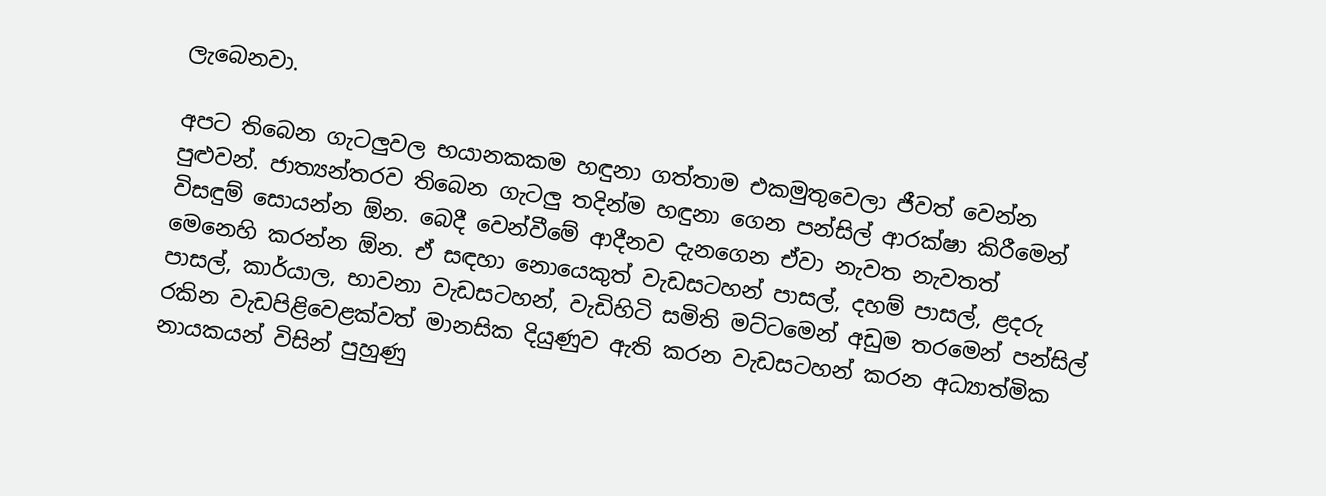ලැබෙනවා.

අපට තිබෙන ගැටලුවල භයානකකම හඳුනා ගත්තාම එකමුතුවෙලා ජීවත් වෙන්න පුළුවන්. ජාත්‍යන්තරව තිබෙන ගැටලු තදින්ම හඳුනා ගෙන පන්සිල් ආරක්ෂා කිරීමෙන් විසඳුම් සොයන්න ඕන. බෙදී වෙන්වීමේ ආදීනව දැනගෙන ඒවා නැවත නැවතත් මෙනෙහි කරන්න ඕන. ඒ සඳහා නොයෙකුත් වැඩසටහන් පාසල්, දහම් පාසල්, ළදරු පාසල්, කාර්යාල, භාවනා වැඩසටහන්, වැඩිහිටි සමිති මට්ටමෙන් අඩුම තරමෙන් පන්සිල් රකින වැඩපිළිවෙළක්වත් මානසික දියුණුව ඇති කරන වැඩසටහන් කරන අධ්‍යාත්මික නායකයන් විසින් පුහුණු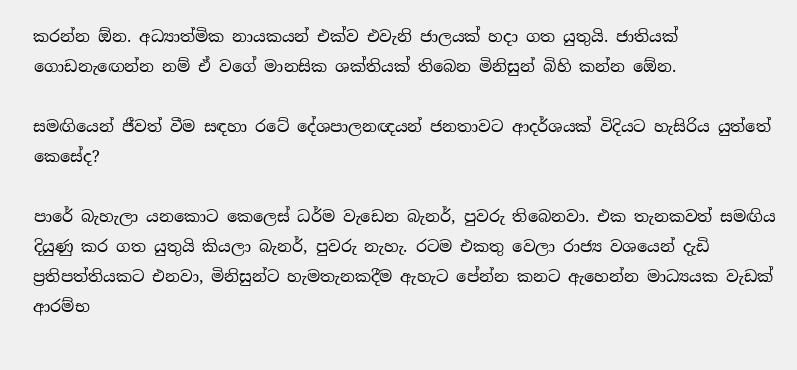කරන්න ඕන. අධ්‍යාත්මික නායකයන් එක්ව එවැනි ජාලයක් හදා ගත යුතුයි. ජාතියක් ගොඩනැඟෙන්න නම් ඒ වගේ මානසික ශක්තියක් තිබෙන මිනිසුන් බිහි කන්න ඕ‍ෙන.

සමඟියෙන් ජීවත් වීම සඳහා රටේ දේශපාලනඥයන් ජනතාවට ආදර්ශයක් විදියට හැසිරිය යුත්තේ කෙසේද?

පාරේ බැහැලා යනකොට කෙලෙස් ධර්ම වැඩෙන බැනර්, පුවරු තිබෙනවා. එක තැනකවත් සමඟිය දියුණු කර ගත යුතුයි කියලා බැනර්, පුවරු නැහැ. රටම එකතු වෙලා රාජ්‍ය වශයෙන් දැඩි ප්‍රතිපත්තියකට එනවා, මිනිසුන්ට හැමතැනකදීම ඇහැට පේන්න කනට ඇහෙන්න මාධ්‍යයක වැඩක් ආරම්භ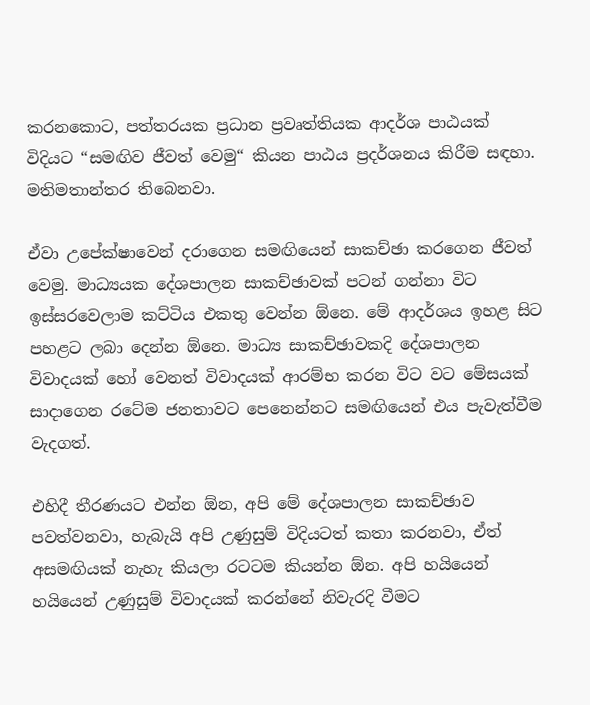කරනකොට, පත්තරයක ප්‍රධාන ප්‍රවෘත්තියක ආදර්ශ පාඨයක් විදියට “සමඟිව ජීවත් වෙමු“ කියන පාඨය ප්‍රදර්ශනය කිරීම සඳහා. මතිමතාන්තර තිබෙනවා.

ඒවා උපේක්ෂාවෙන් දරාගෙන සමඟියෙන් සාකච්ඡා කරගෙන ජීවත් වෙමු. මාධ්‍යයක දේශපාලන සාකච්ඡාවක් පටන් ගන්නා විට ඉස්සරවෙලාම කට්ටිය එකතු වෙන්න ඕනෙ. මේ ආදර්ශය ඉහළ සිට පහළට ලබා දෙන්න ඕනෙ. මාධ්‍ය සාකච්ඡාවකදි දේශපාලන විවාදයක් හෝ වෙනත් විවාදයක් ආරම්භ කරන විට වට මේසයක් සාදාගෙන රටේම ජනතාවට පෙනෙන්නට සමඟියෙන් එය පැවැත්වීම වැදගත්.

එහිදී තීරණයට එන්න ඕන, අපි මේ දේශපාලන සාකච්ඡාව පවත්වනවා, හැබැයි අපි උණුසුම් විදියටත් කතා කරනවා, ඒත් අසමඟියක් නැහැ කියලා රටටම කියන්න ඕන. අපි හයියෙන් හයියෙන් උණුසුම් විවාදයක් කරන්නේ නිවැරදි වීමට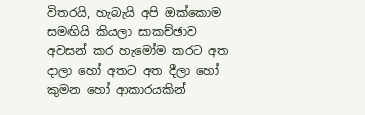විතරයි, හැබැයි අපි ඔක්කොම සමඟියි කියලා සාකච්ඡාව අවසන් කර හැමෝම කරට අත දාලා හෝ අතට අත දීලා හෝ කුමන හෝ ආකාරයකින්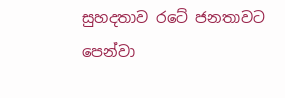සුහදතාව රටේ ජනතාවට පෙන්වා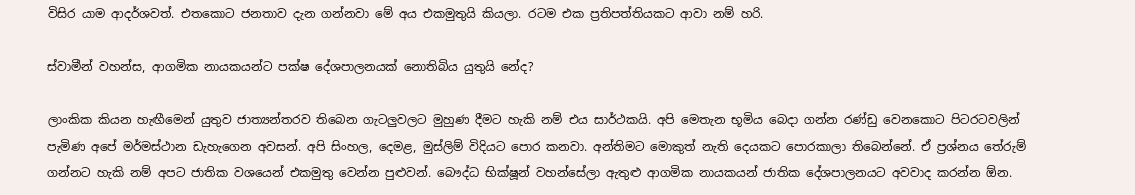විසිර යාම ආදර්ශවත්. එතකොට ජනතාව දැන ගන්නවා මේ අය එකමුතුයි කියලා. රටම එක ප්‍රතිපත්තියකට ආවා නම් හරි.

ස්වාමීන් වහන්ස, ආගමික නායකයන්ට පක්ෂ දේශපාලනයක් නොතිබිය යුතුයි නේද?

ලාංකික කියන හැඟීමෙන් යුතුව ජාත්‍යන්තරව තිබෙන ගැටලුවලට මුහුණ දීමට හැකි නම් එය සාර්ථකයි. අපි මෙතැන භූමිය බෙදා ගන්න රණ්ඩු වෙනකොට පිටරටවලින් පැමිණ අපේ මර්මස්ථාන ඩැහැගෙන අවසන්. අපි සිංහල, දෙමළ, මුස්ලිම් විදියට පොර කනවා. අන්තිමට මොකුත් නැති දෙයකට පොරකාලා තිබෙන්නේ. ඒ ප්‍රශ්නය තේරුම් ගන්නට හැකි නම් අපට ජාතික වශයෙන් එකමුතු වෙන්න පුළුවන්. බෞද්ධ භික්ෂූන් වහන්සේලා ඇතුළු ආගමික නායකයන් ජාතික දේශපාලනයට අවවාද කරන්න ඕන.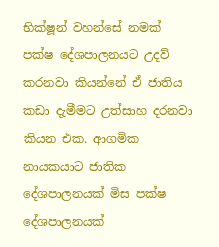භික්ෂූන් වහන්සේ නමක් පක්ෂ දේශපාලනයට උදව් කරනවා කියන්නේ ඒ ජාතිය කඩා දැමීමට උත්සාහ දරනවා කියන එක. ආගමික නායකයාට ජාතික දේශපාලනයක් මිස පක්ෂ දේශපාලනයක්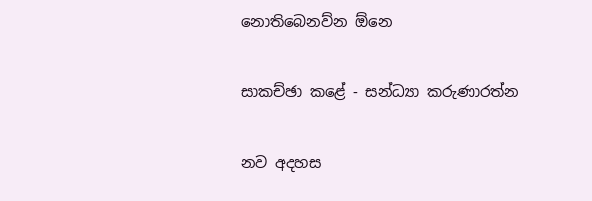නොතිබෙනව්න ඕනෙ

සාකච්ඡා කළේ - සන්ධ්‍යා කරුණාරත්න

නව අදහස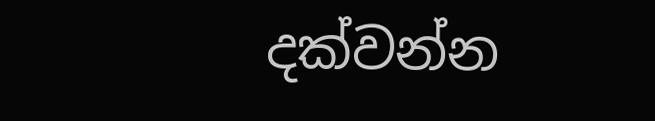දක්වන්න